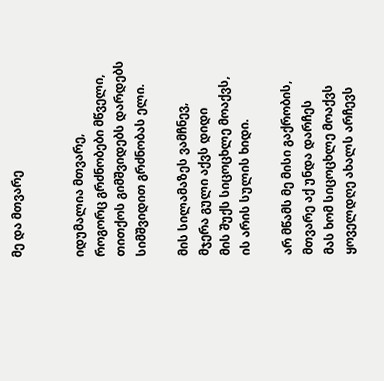მე და მთვარე


იდუმალია მთვარე,
როგორც გრძნობები მწველი,
თითქოს გიმშვიდებს დარდებს
სიმშვიდით გრძნობას ელი.

მის სილამაზეს ვამჩნევ,
მჯერა გული აქვს დიდი
მის შუქს სიცოცხლე მოაქვს,
ის არის სულის ხიდი.

არ მწამს მე მისი გაქრობის,
მთვარე აქ უნდა დარჩეს
მას ხომ სიცოცხლე მოაქვს
ყოველდღე ახალს არჩევს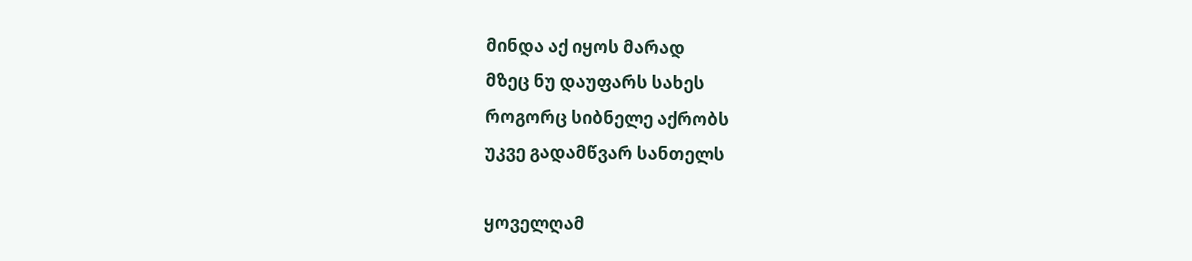მინდა აქ იყოს მარად
მზეც ნუ დაუფარს სახეს
როგორც სიბნელე აქრობს
უკვე გადამწვარ სანთელს

ყოველღამ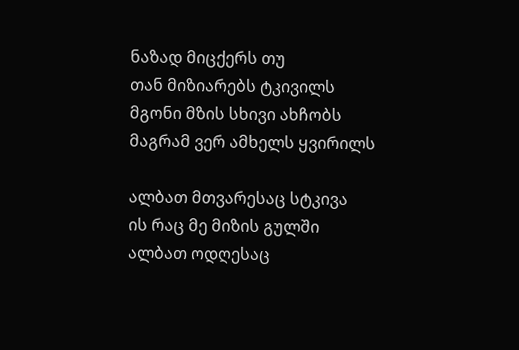ნაზად მიცქერს თუ
თან მიზიარებს ტკივილს
მგონი მზის სხივი ახჩობს
მაგრამ ვერ ამხელს ყვირილს

ალბათ მთვარესაც სტკივა
ის რაც მე მიზის გულში
ალბათ ოდღესაც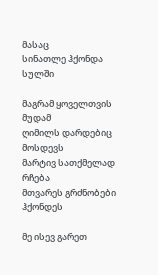მასაც
სინათლე ჰქონდა სულში

მაგრამ ყოველთვის მუდამ
ღიმილს დარდებიც მოსდევს
მარტივ სათქმელად რჩება
მთვარეს გრძნობები ჰქონდეს

მე ისევ გარეთ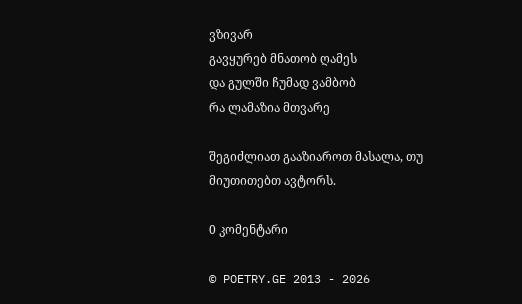ვზივარ
გავყურებ მნათობ ღამეს
და გულში ჩუმად ვამბობ
რა ლამაზია მთვარე

შეგიძლიათ გააზიაროთ მასალა, თუ მიუთითებთ ავტორს.

0 კომენტარი

© POETRY.GE 2013 - 2026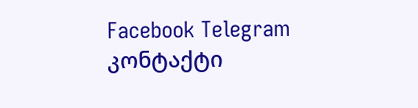Facebook Telegram კონტაქტი